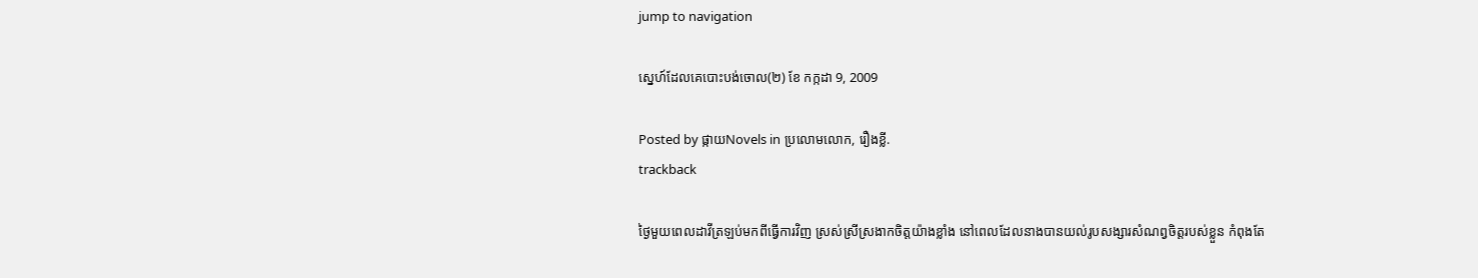jump to navigation

ស្នេហ៍ដែលគេបោះបង់ចោល(២) ខែ កក្កដា 9, 2009

Posted by ផ្កាយNovels in ប្រលោមលោក, រឿងខ្លី.
trackback

ថ្ងៃមួយពេលដាវីត្រឡប់មកពីធ្វើការវិញ ស្រស់ស្រីស្រងាកចិត្តយ៉ាងខ្លាំង នៅពេលដែលនាងបានយល់រូបសង្សារសំណព្វចិត្តរបស់ខ្លួន កំពុងតែ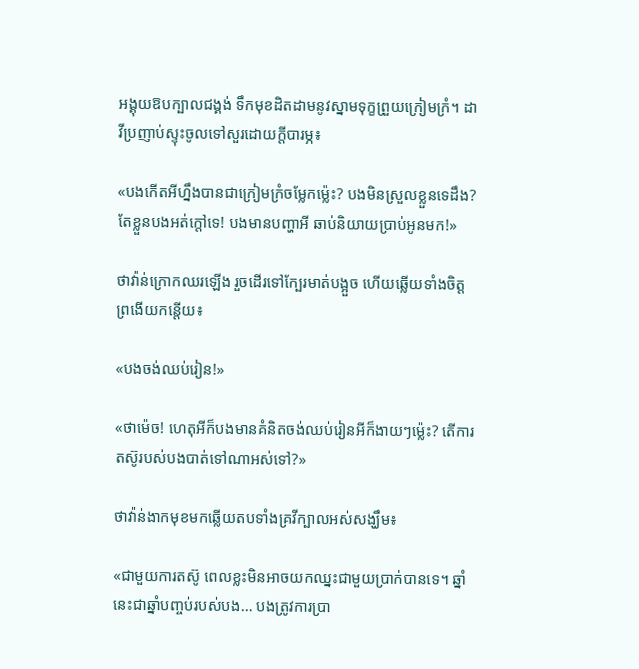អង្គុយឱបក្បាលជង្គង់ ទឹកមុខដិតដាមនូវស្នាមទុក្ខព្រួយក្រៀមក្រំ។ ដាវីប្រញាប់ស្ទុះចូលទៅសួរដោយក្តីបារម្ភ៖

«បងកើតអីហ្នឹងបានជាក្រៀមក្រំចម្លែកម្ល៉េះ? បងមិនស្រួលខ្លួនទេដឹង? តែខ្លួនបងអត់ក្តៅទេ! បងមានបញ្ហាអី ឆាប់និយាយប្រាប់អូនមក!»

ថាវ៉ាន់ក្រោកឈរឡើង រួចដើរទៅក្បែរមាត់បង្អួច ហើយឆ្លើយទាំងចិត្តព្រងើយកន្តើយ៖

«បងចង់ឈប់រៀន!»

«ថាម៉េច! ហេតុអីក៏បងមានគំនិតចង់ឈប់រៀនអីក៏ងាយៗម្ល៉េះ? តើការតស៊ូរបស់បងបាត់ទៅណាអស់ទៅ?»

ថាវ៉ាន់ងាកមុខមកឆ្លើយតបទាំងគ្រវីក្បាលអស់សង្ឃឹម៖

«ជាមួយការតស៊ូ ពេលខ្លះមិនអាចយកឈ្នះជាមួយប្រាក់បានទេ។ ឆ្នាំនេះជាឆ្នាំបញ្ចប់របស់បង… បងត្រូវការប្រា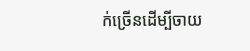ក់ច្រើនដើម្បីចាយ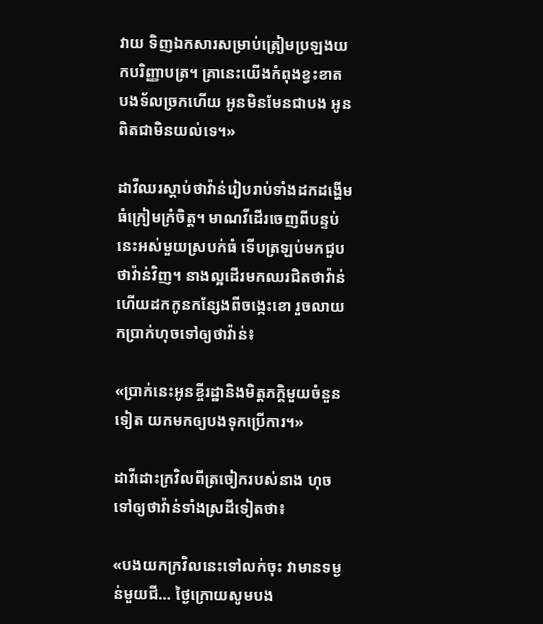វាយ ទិញឯកសារសម្រាប់ត្រៀមប្រឡងយកបរិញ្ញាបត្រ។ គ្រានេះយើងកំពុងខ្វះខាត បងទ័លច្រកហើយ អូនមិនមែនជាបង អូនពិតជាមិនយល់ទេ។»

ដាវីឈរស្តាប់ថាវ៉ាន់រៀបរាប់ទាំងដកដង្ហើមធំក្រៀមក្រំចិត្ត។ មាណវីដើរចេញពីបន្ទប់នេះអស់មួយស្របក់ធំ ទើបត្រឡប់មកជួបថាវ៉ាន់វិញ។ នាងល្អដើរមកឈរជិតថាវ៉ាន់ ហើយដកកូនកន្សែងពីចង្កេះខោ រួចលាយកប្រាក់ហុចទៅឲ្យថាវ៉ាន់៖

«ប្រាក់នេះអូនខ្ចីរដ្ឋានិងមិត្តភក្តិមួយចំនួនទៀត យកមកឲ្យបងទុកប្រើការ។»

ដាវីដោះក្រវិលពីត្រចៀករបស់នាង ហុចទៅឲ្យថាវ៉ាន់ទាំងស្រដីទៀតថា៖

«បងយកក្រវិលនេះទៅលក់ចុះ វាមានទម្ងន់មួយជី… ថ្ងៃក្រោយសូមបង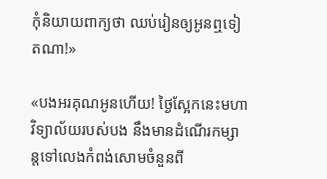កុំនិយាយពាក្យថា ឈប់រៀនឲ្យអូនឮទៀតណា!»

«បងអរគុណអូនហើយ! ថ្ងៃស្អែកនេះមហាវិទ្យាល័យរបស់បង នឹងមានដំណើរកម្សាន្តទៅលេងកំពង់សោមចំនួនពី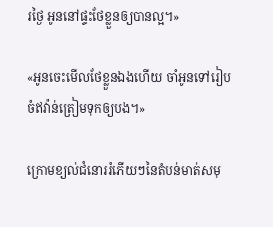រថ្ងៃ អូននៅផ្ទះថែខ្លួនឲ្យបានល្អ។»

«អូនចេះមើលថែខ្លួនឯងហើយ ចាំអូនទៅរៀបចំឥវ៉ាន់ត្រៀមទុកឲ្យបង។»

ក្រោមខ្យល់ជំនោររំភើយៗនៃតំបន់មាត់សមុ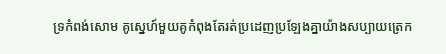ទ្រកំពង់សោម គូស្នេហ៍មួយគូកំពុងតែរត់ប្រដេញប្រឡែងគ្នាយ៉ាងសប្បាយត្រេក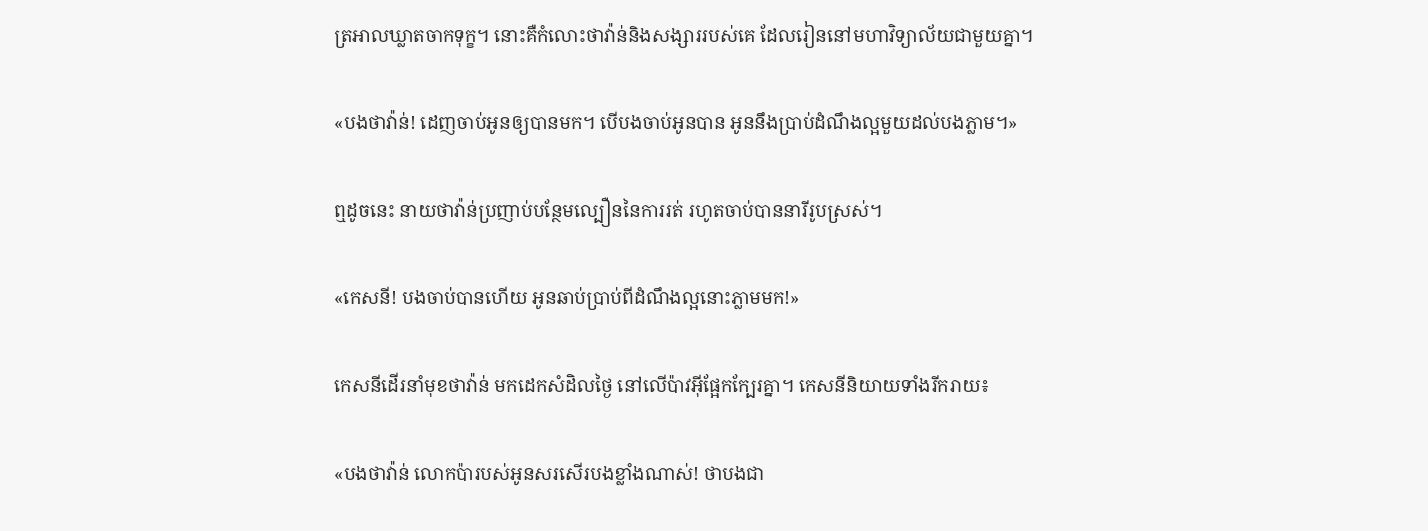ត្រអាលឃ្លាតចាកទុក្ខ។ នោះគឺកំលោះថាវ៉ាន់និងសង្សាររបស់គេ ដែលរៀននៅមហាវិទ្យាល័យជាមួយគ្នា។

«បងថាវ៉ាន់! ដេញចាប់អូនឲ្យបានមក។ បើបងចាប់អូនបាន អូននឹងប្រាប់ដំណឹងល្អមួយដល់បងភ្លាម។»

ឮដូចនេះ នាយថាវ៉ាន់ប្រញាប់បន្ថែមល្បឿននៃការរត់ រហូតចាប់បាននារីរូបស្រស់។

«កេសនី! បងចាប់បានហើយ អូនឆាប់ប្រាប់ពីដំណឹងល្អនោះភ្លាមមក!»

កេសនីដើរនាំមុខថាវ៉ាន់ មកដេកសំដិលថ្ងៃ នៅលើប៉ាវអ៊ីផ្អែកក្បែរគ្នា។ កេសនីនិយាយទាំងរីករាយ៖

«បងថាវ៉ាន់ លោកប៉ារបស់អូនសរសើរបងខ្លាំងណាស់! ថាបងជា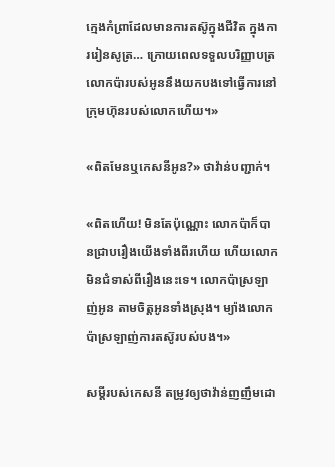ក្មេងកំព្រាដែលមានការតស៊ូក្នុងជីវិត ក្នុងការរៀនសូត្រ… ក្រោយពេលទទួលបរិញ្ញាបត្រ លោកប៉ារបស់អូននឹងយកបងទៅធ្វើការនៅក្រុមហ៊ុនរបស់លោកហើយ។»

«ពិតមែនឬកេសនីអូន?» ថាវ៉ាន់បញ្ជាក់។

«ពិតហើយ! មិនតែប៉ុណ្ណោះ លោកប៉ាក៏បានជ្រាបរឿងយើងទាំងពីរហើយ ហើយលោកមិនជំទាស់ពីរឿងនេះទេ។ លោកប៉ាស្រឡាញ់អូន តាមចិត្តអូនទាំងស្រុង។ ម្យ៉ាងលោកប៉ាស្រឡាញ់ការតស៊ូរបស់បង។»

សម្តីរបស់កេសនី តម្រូវឲ្យថាវ៉ាន់ញញឹមដោ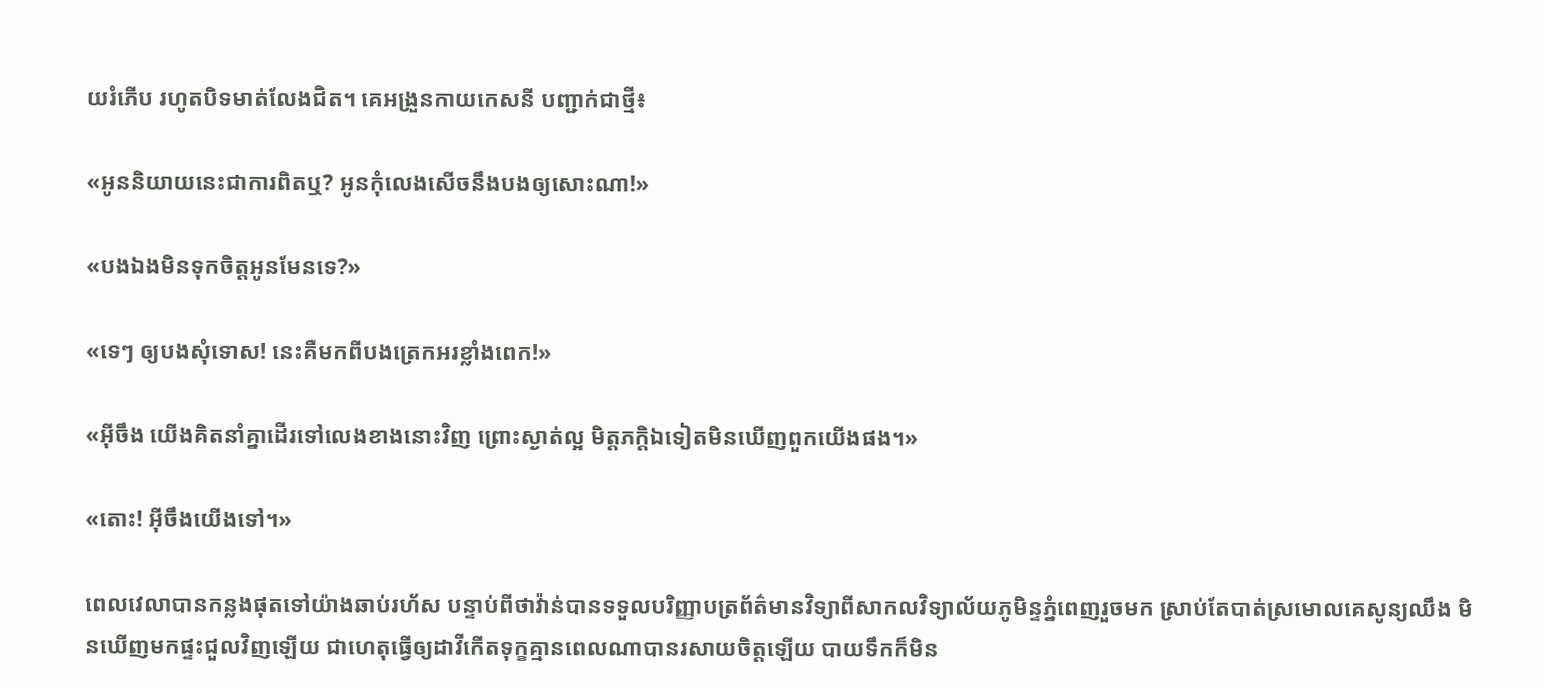យរំភើប រហូតបិទមាត់លែងជិត។ គេអង្រួនកាយកេសនី បញ្ជាក់ជាថ្មី៖

«អូននិយាយនេះជាការពិតឬ? អូនកុំលេងសើចនឹងបងឲ្យសោះណា!»

«បងឯងមិនទុកចិត្តអូនមែនទេ?»

«ទេៗ ឲ្យបងសុំទោស! នេះគឺមកពីបងត្រេកអរខ្លាំងពេក!»

«អ៊ីចឹង យើងគិតនាំគ្នាដើរទៅលេងខាងនោះវិញ ព្រោះស្ងាត់ល្អ មិត្តភក្តិឯទៀតមិនឃើញពួកយើងផង។»

«តោះ! អ៊ីចឹងយើងទៅ។»

ពេលវេលាបានកន្លងផុតទៅយ៉ាងឆាប់រហ័ស បន្ទាប់ពីថាវ៉ាន់បានទទួលបរិញ្ញាបត្រព័ត៌មានវិទ្យាពីសាកលវិទ្យាល័យភូមិន្ទភ្នំពេញរួចមក ស្រាប់តែបាត់ស្រមោលគេសូន្យឈឹង មិនឃើញមកផ្ទះជួលវិញឡើយ ជាហេតុធ្វើឲ្យដាវីកើតទុក្ខគ្មានពេលណាបានរសាយចិត្តឡើយ បាយទឹកក៏មិន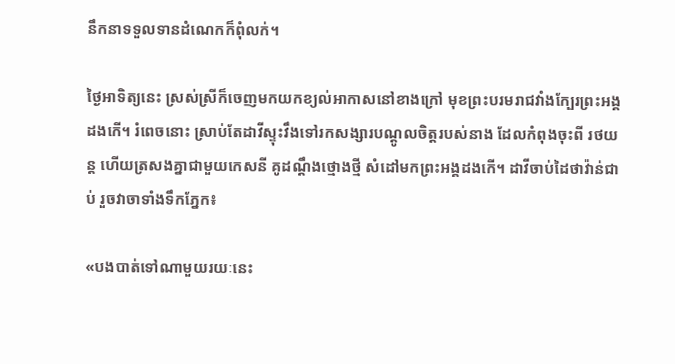នឹកនាទទួលទានដំណេកក៏ពុំលក់។

ថ្ងៃអាទិត្យនេះ ស្រស់ស្រីក៏ចេញមកយកខ្យល់អាកាសនៅខាងក្រៅ មុខព្រះបរមរាជវាំងក្បែរព្រះអង្គដងកើ។ រំពេចនោះ ស្រាប់តែដាវីស្ទុះវឹងទៅរកសង្សារបណ្តូលចិត្តរបស់នាង ដែលកំពុងចុះពី រថយន្ត ហើយត្រសងគ្នាជាមួយកេសនី គូដណ្តឹងថ្មោងថ្មី សំដៅមកព្រះអង្គដងកើ។ ដាវីចាប់ដៃថាវ៉ាន់ជាប់ រួចវាចាទាំងទឹកភ្នែក៖

«បងបាត់ទៅណាមួយរយៈនេះ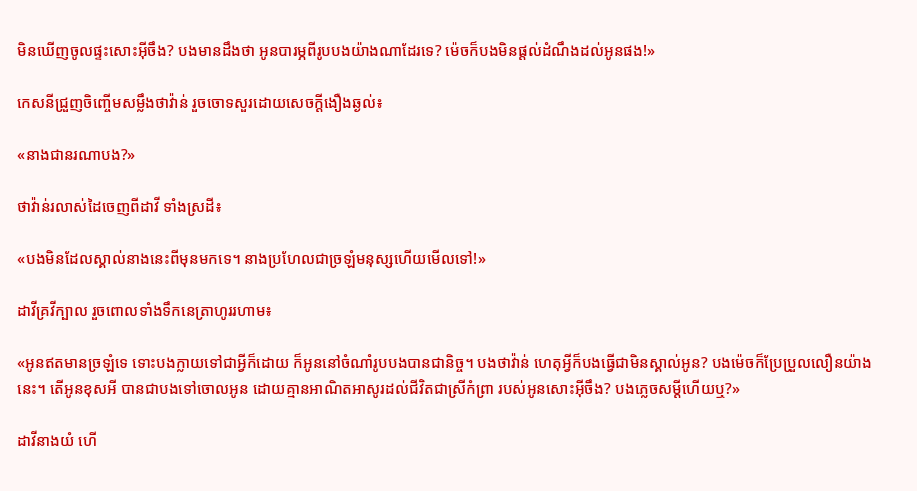មិនឃើញចូលផ្ទះសោះអ៊ីចឹង? បងមានដឹងថា អូនបារម្ភពីរូបបងយ៉ាងណាដែរទេ? ម៉េចក៏បងមិនផ្តល់ដំណឹងដល់អូនផង!»

កេសនីជ្រួញចិញ្ចើមសម្លឹងថាវ៉ាន់ រួចចោទសួរដោយសេចក្តីងឿងឆ្ងល់៖

«នាងជានរណាបង?»

ថាវ៉ាន់រលាស់ដៃចេញពីដាវី ទាំងស្រដី៖

«បងមិនដែលស្គាល់នាងនេះពីមុនមកទេ។ នាងប្រហែលជាច្រឡំមនុស្សហើយមើលទៅ!»

ដាវីគ្រវីក្បាល រួចពោលទាំងទឹកនេត្រាហូររហាម៖

«អូនឥតមានច្រឡំទេ ទោះបងក្លាយទៅជាអ្វីក៏ដោយ ក៏អូននៅចំណាំរូបបងបានជានិច្ច។ បងថាវ៉ាន់ ហេតុអ្វីក៏បងធ្វើជាមិនស្គាល់អូន? បងម៉េចក៏ប្រែប្រួលលឿនយ៉ាងនេះ។ តើអូនខុសអី បានជាបងទៅចោលអូន ដោយគ្មានអាណិតអាសូរដល់ជីវិតជាស្រីកំព្រា របស់អូនសោះអ៊ីចឹង? បងភ្លេចសម្តីហើយឬ?»

ដាវីនាងយំ ហើ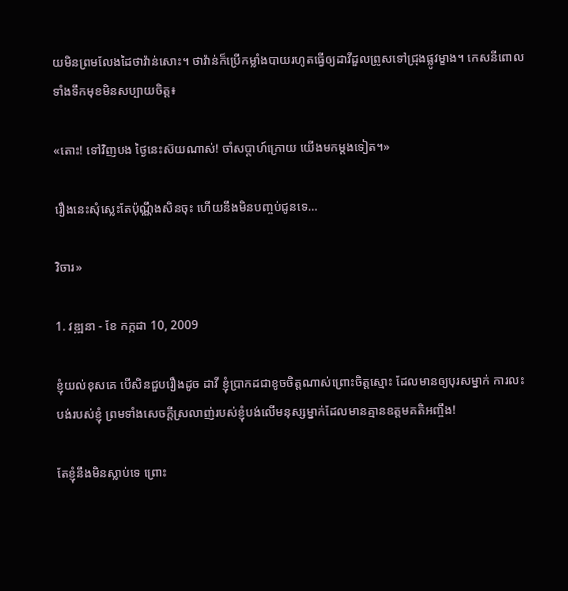យមិនព្រមលែងដៃថាវ៉ាន់សោះ។ ថាវ៉ាន់ក៏ប្រើកម្លាំងបាយរហូតធ្វើឲ្យដាវីដួលព្រូសទៅជ្រុងផ្លូវម្ខាង។ កេសនីពោលទាំងទឹកមុខមិនសប្បាយចិត្ត៖

«តោះ! ទៅវិញបង ថ្ងៃនេះស៊យណាស់! ចាំសប្តាហ៍ក្រោយ យើងមកម្តងទៀត។»

រឿងនេះសុំស្លេះតែប៉ុណ្ណឹងសិនចុះ ហើយនឹងមិនបញ្ចប់ជូនទេ…

វិចារ»

1. វឌ្ឍនា - ខែ កក្កដា 10, 2009

ខ្ញុំយល់ខុសគេ បើសិនជួបរឿងដូច ដាវី ខ្ញុំប្រាកដជាខូចចិត្តណាស់ព្រោះចិត្តស្មោះ ដែលមានឲ្យបុរសម្នាក់ ការលះបង់របស់ខ្ញុំ ព្រមទាំងសេចក្តីស្រលាញ់របស់ខ្ញុំបង់លើមនុស្សម្នាក់ដែលមានគ្មានឧត្តមគតិអញ្ចឹង!

តែខ្ញុំនឹងមិនស្លាប់ទេ ព្រោះ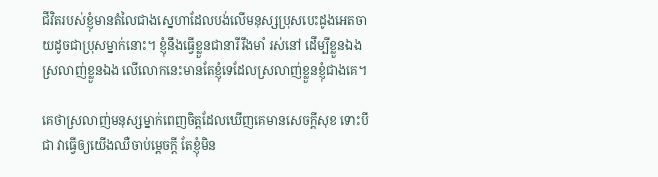ជីវិតរបស់ខ្ញុំមានតំលៃជាងស្នេហាដែលបង់លើមនុស្សប្រុសបេះដូងអេតចាយដូចជាប្រុសម្នាក់នោះ។ ខ្ញុំនឹងធ្វើខ្លួនជានារីរឹងមាំ រស់នៅ ដើម្បីខ្លួនឯង ស្រលាញ់ខ្លួនឯង លើលោកនេះមានតែខ្ញុំទេដែលស្រលាញ់ខ្លួនខ្ញុំជាងគេ។

គេថាស្រលាញ់មនុស្សម្នាក់ពេញចិត្តដែលឃើញគេមានសេចក្តីសុខ ទោះបីជា វាធ្វើឲ្យយើងឈឺចាប់ម្តេចក្តី តែខ្ញុំមិន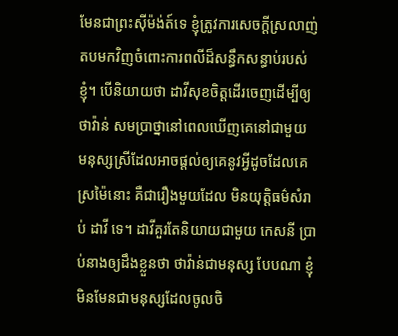មែនជាព្រះស៊ីម៉ង់ត៍ទេ ខ្ញុំត្រូវការសេចក្តីស្រលាញ់តបមកវិញចំពោះការពលីដ៏សន្ធឹកសន្ធាប់របស់ខ្ញុំ។ បើនិយាយថា ដាវីសុខចិត្តដើរចេញដើម្បីឲ្យ ថាវ៉ាន់ សមប្រាថ្នានៅពេលឃើញគេនៅជាមួយ មនុស្សស្រីដែលអាចផ្តល់ឲ្យគេនូវអ្វីដូចដែលគេស្រម៉ៃនោះ គឺជារឿងមួយដែល មិនយុត្តិធម៌សំរាប់ ដាវី ទេ។ ដាវីគួរតែនិយាយជាមួយ កេសនី ប្រាប់នាងឲ្យដឹងខ្លួនថា ថាវ៉ាន់ជាមនុស្ស បែបណា ខ្ញុំមិនមែនជាមនុស្សដែលចូលចិ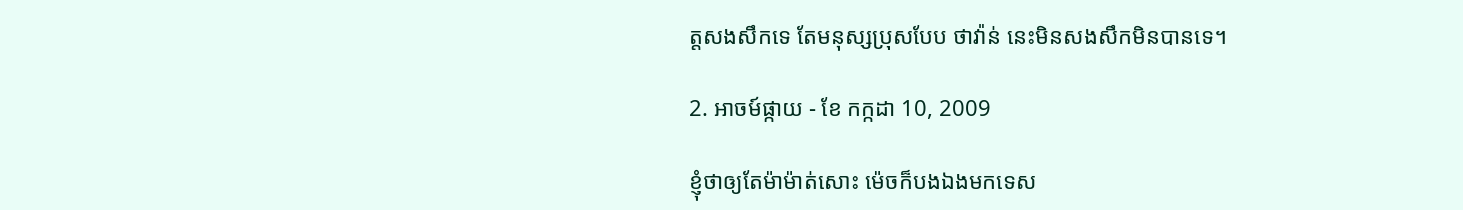ត្តសងសឹកទេ តែមនុស្សប្រុសបែប ថាវ៉ាន់ នេះមិនសងសឹកមិនបានទេ។

2. អាចម៍ផ្កាយ - ខែ កក្កដា 10, 2009

ខ្ញុំថាឲ្យតែម៉ាម៉ាត់សោះ ម៉េចក៏បងឯងមកទេស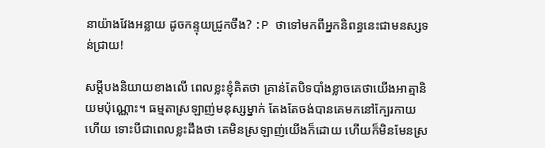នាយ៉ាងវែងអន្លាយ ដូចកន្ទុយជ្រូកចឹង? :P ថាទៅមកពីអ្នកនិពន្ធនេះជាមនស្សទន់ជ្រាយ!

សម្តីបងនិយាយខាងលើ ពេលខ្លះខ្ញុំគិតថា គ្រាន់តែបិទបាំងខ្លាចគេថាយើងអាត្មានិយមប៉ុណ្ណោះ។ ធម្មតាស្រឡាញ់មនុស្សម្នាក់ តែងតែចង់បានគេមកនៅក្បែរកាយហើយ ទោះបីជាពេលខ្លះដឹងថា គេមិនស្រឡាញ់យើងក៏ដោយ ហើយក៏មិនមែនស្រ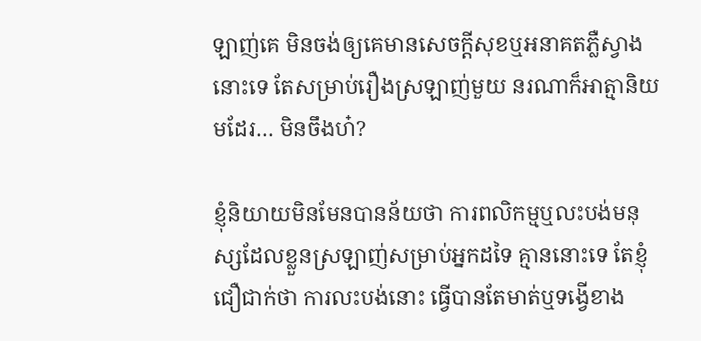ឡាញ់គេ មិនចង់ឲ្យគេមានសេចក្តីសុខឬអនាគតភ្លឺស្វាងនោះទេ តែសម្រាប់រឿងស្រឡាញ់មួយ នរណាក៏អាត្មានិយមដែរ… មិនចឹងហ៎?

ខ្ញុំនិយាយមិនមែនបានន័យថា ការពលិកម្មឬលះបង់មនុស្សដែលខ្លួនស្រឡាញ់សម្រាប់អ្នកដទៃ គ្មាននោះទេ តែខ្ញុំជឿជាក់ថា ការលះបង់នោះ ធ្វើបានតែមាត់ឬទង្វើខាង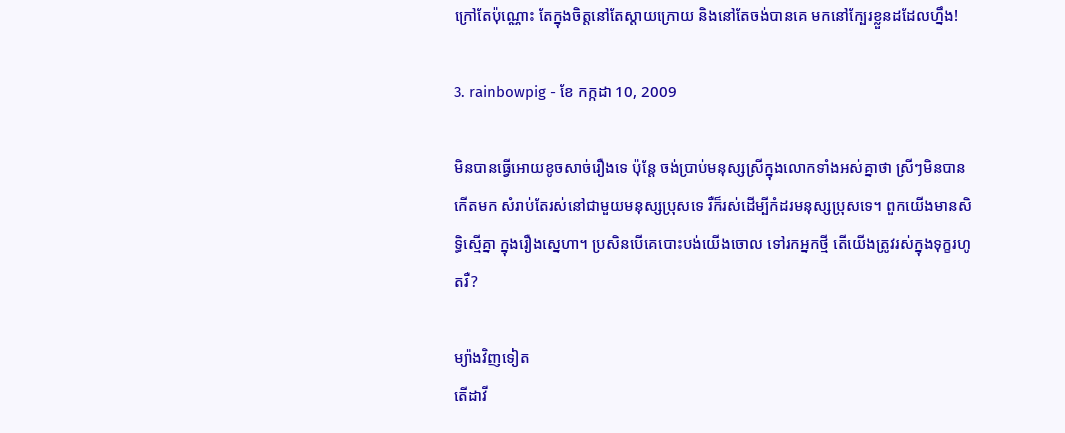ក្រៅតែប៉ុណ្ណោះ តែក្នុងចិត្តនៅតែស្តាយក្រោយ និងនៅតែចង់បានគេ មកនៅក្បែរខ្លួនដដែលហ្នឹង!

3. rainbowpig - ខែ កក្កដា 10, 2009

មិនបានធ្វើអោយខូចសាច់រឿងទេ ប៉ុន្តែ ចង់ប្រាប់មនុស្សស្រីក្នុងលោកទាំងអស់គ្នាថា ស្រីៗមិនបានកើតមក សំរាប់តែរស់នៅជាមួយមនុស្សប្រុសទេ រឺក៏រស់ដើម្បីកំដរមនុស្សប្រុសទេ។ ពួកយើងមានសិទ្ធិស្មើគ្នា ក្នុងរឿងស្នេហា។ ប្រសិនបើគេបោះបង់យើងចោល ទៅរកអ្នកថ្មី តើយើងត្រូវរស់ក្នុងទុក្ខរហូតរឺ?

ម្យ៉ាងវិញទៀត
តើដាវី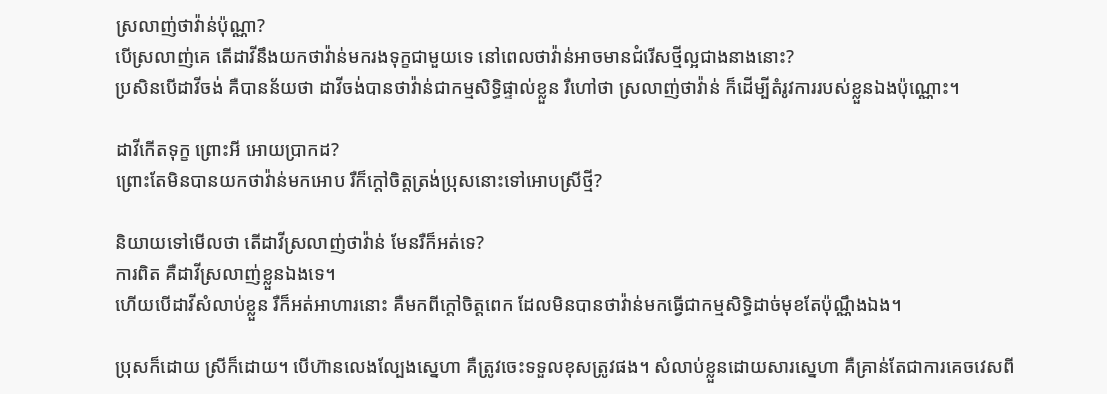ស្រលាញ់ថាវ៉ាន់ប៉ុណ្ណា?
បើស្រលាញ់គេ តើដាវីនឹងយកថាវ៉ាន់មករងទុក្ខជាមួយទេ នៅពេលថាវ៉ាន់អាចមានជំរើសថ្មីល្អជាងនាងនោះ?
ប្រសិនបើដាវីចង់ គឺបានន័យថា ដាវីចង់បានថាវ៉ាន់ជាកម្មសិទ្ធិផ្ទាល់ខ្លួន រឺហៅថា ស្រលាញ់ថាវ៉ាន់ ក៏ដើម្បីតំរូវការរបស់ខ្លួនឯងប៉ុណ្ណោះ។

ដាវីកើតទុក្ខ ព្រោះអី អោយប្រាកដ?
ព្រោះតែមិនបានយកថាវ៉ាន់មកអោប រឺក៏ក្តៅចិត្តត្រង់ប្រុសនោះទៅអោបស្រីថ្មី?

និយាយទៅមើលថា តើដាវីស្រលាញ់ថាវ៉ាន់ មែនរឺក៏អត់ទេ?
ការពិត គឺដាវីស្រលាញ់ខ្លួនឯងទេ។
ហើយបើដាវីសំលាប់ខ្លួន រឺក៏អត់អាហារនោះ គឺមកពីក្តៅចិត្តពេក ដែលមិនបានថាវ៉ាន់មកធ្វើជាកម្មសិទ្ធិដាច់មុខតែប៉ុណ្ណឹងឯង។

ប្រុសក៏ដោយ ស្រីក៏ដោយ។ បើហ៊ានលេងល្បែងស្នេហា គឺត្រូវចេះទទួលខុសត្រូវផង។ សំលាប់ខ្លួនដោយសារស្នេហា គឺគ្រាន់តែជាការគេចវេសពី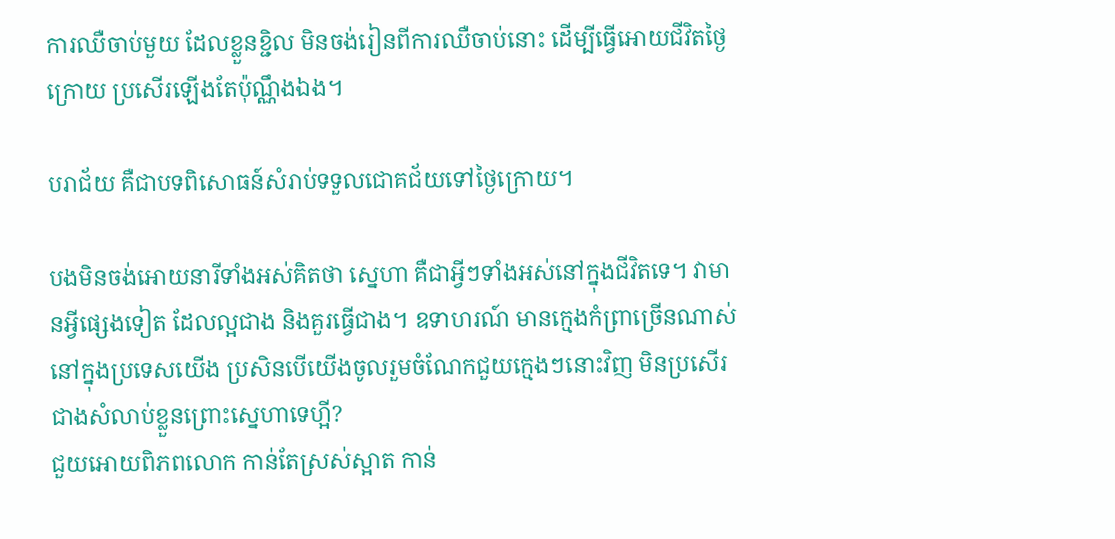ការឈឺចាប់មួយ ដែលខ្លួនខ្ជិល មិនចង់រៀនពីការឈឺចាប់នោះ ដើម្បីធ្វើអោយជីវិតថ្ងៃក្រោយ ប្រសើរឡើងតែប៉ុណ្ណឹងឯង។

បរាជ័យ គឺជាបទពិសោធន៍សំរាប់ទទួលជោគជ័យទៅថ្ងៃក្រោយ។

បងមិនចង់អោយនារីទាំងអស់គិតថា ស្នេហា គឺជាអ្វីៗទាំងអស់នៅក្នុងជីវិតទេ។ វាមានអ្វីផ្សេងទៀត ដែលល្អជាង និងគួរធ្វើជាង។ ឧទាហរណ៍ មានក្មេងកំព្រាច្រើនណាស់នៅក្នុងប្រទេសយើង ប្រសិនបើយើងចូលរួមចំណែកជួយក្មេងៗនោះវិញ មិនប្រសើរជាងសំលាប់ខ្លួនព្រោះស្នេហាទេហ្អី?
ជួយអោយពិភពលោក កាន់តែស្រស់ស្អាត កាន់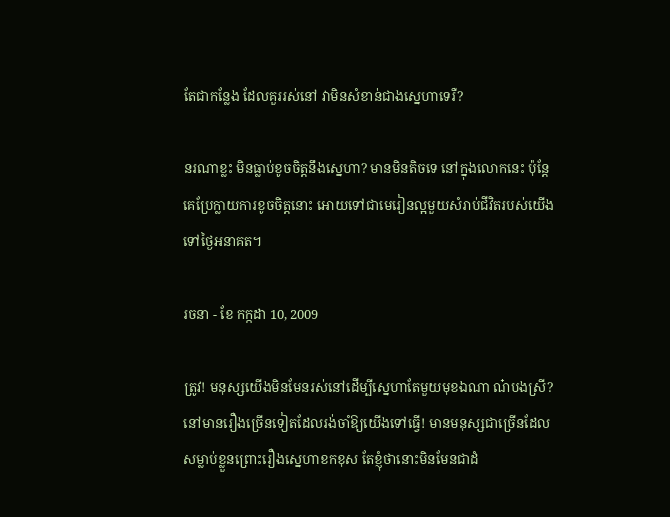តែជាកន្លែង ដែលគួររស់នៅ វាមិនសំខាន់ជាងស្នេហាទេរឺ?

នរណាខ្លះ មិនធ្លាប់ខូចចិត្តនឹងស្នេហា? មានមិនតិចទេ នៅក្នុងលោកនេះ ប៉ុន្តែ គេប្រែក្លាយការខូចចិត្តនោះ អោយទៅជាមេរៀនល្អមួយសំរាប់ជីវិតរបស់យើង ទៅថ្ងៃអនាគត។

រចនា - ខែ កក្កដា 10, 2009

ត្រូវ! មនុស្សយើងមិនមែនរស់នៅដើម្បីស្នេហាតែមួយមុខឯណា ណ៎បងស្រី? នៅមានរឿងច្រើនទៀតដែលរង់ចាំឱ្យយើងទៅធ្វើ! មានមនុស្សជាច្រើនដែលសម្លាប់ខ្លួនព្រោះរឿងស្នេហាខកខុស តែខ្ញុំថានោះមិនមែនជាដំ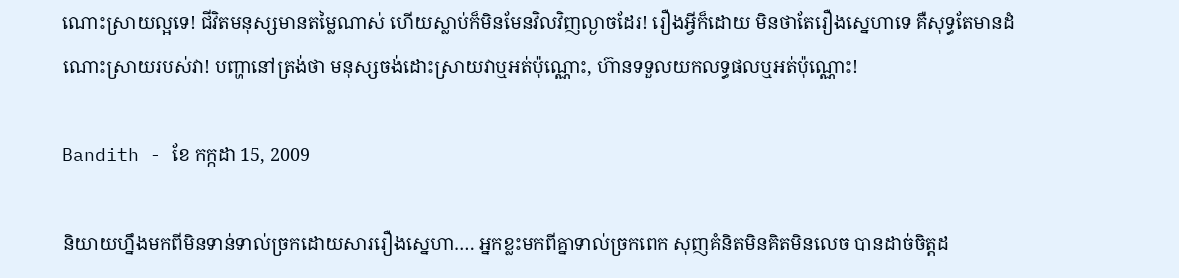ណោះស្រាយល្អទេ! ជីវិតមនុស្សមានតម្លៃណាស់ ហើយស្លាប់ក៏មិនមែនវិលវិញល្ងាចដែរ! រឿងអ្វីក៏ដោយ មិនថាតែរឿងស្នេហាទេ គឺសុទ្ធតែមានដំណោះស្រាយរបស់វា! បញ្ហានៅត្រង់ថា មនុស្សចង់ដោះស្រាយវាឬអត់ប៉ុណ្ណោះ, ហ៊ានទទួលយកលទ្ធផលឬអត់ប៉ុណ្ណោះ!

Bandith - ខែ កក្កដា 15, 2009

និយាយហ្នឹងមកពីមិនទាន់ទាល់ច្រកដោយសាររឿងស្នេហា…. អ្នកខ្លះមកពីគ្នាទាល់ច្រកពេក សុញគំនិតមិនគិតមិនលេច បានដាច់ចិត្តដ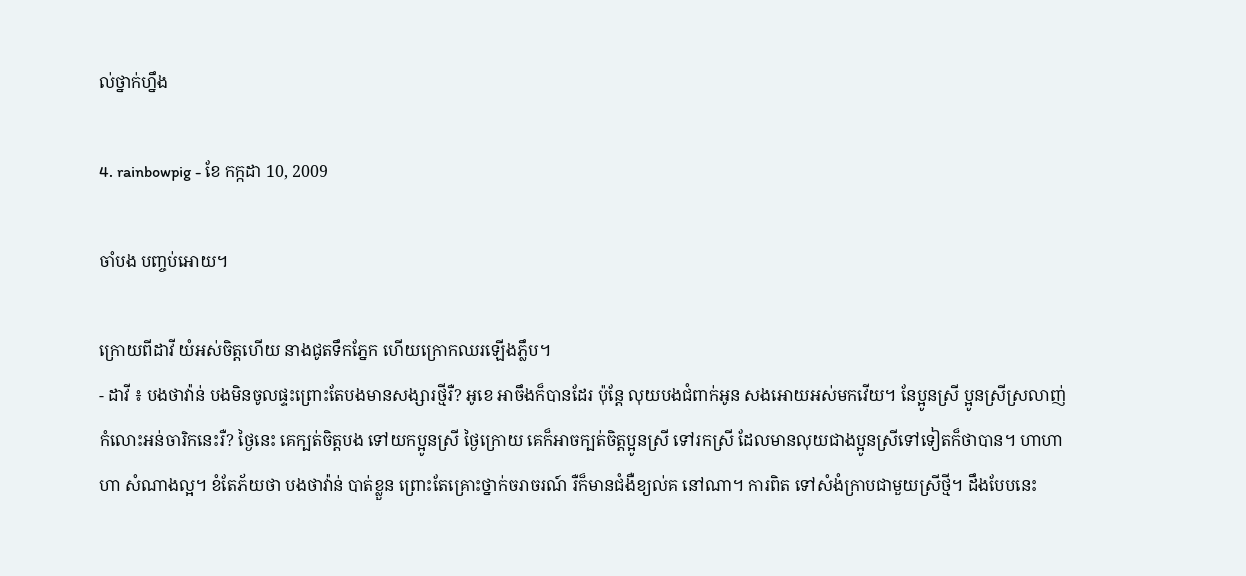ល់ថ្នាក់ហ្នឹង

4. rainbowpig - ខែ កក្កដា 10, 2009

ចាំបង បញ្ចប់អោយ។

ក្រោយពីដាវី យំអស់ចិត្តហើយ នាងជូតទឹកភ្នែក ហើយក្រោកឈរឡើងភ្លឹប។
- ដាវី ៖ បងថាវ៉ាន់ បងមិនចូលផ្ទះព្រោះតែបងមានសង្សារថ្មីរឺ? អូខេ អាចឹងក៏បានដែរ ប៉ុន្តែ លុយបងជំពាក់អូន សងអោយអស់មកវើយ។ នែប្អូនស្រី ប្អូនស្រីស្រលាញ់កំលោះអន់ចារិកនេះរឺ? ថ្ងៃនេះ គេក្បត់ចិត្តបង ទៅយកប្អូនស្រី ថ្ងៃក្រោយ គេក៏អាចក្បត់ចិត្តប្អូនស្រី ទៅរកស្រី ដែលមានលុយជាងប្អូនស្រីទៅទៀតក៏ថាបាន។ ហាហាហា សំណាងល្អ។ ខំតែភ័យថា បងថាវ៉ាន់ បាត់ខ្លួន ព្រោះតែគ្រោះថ្នាក់ចរាចរណ៍ រឺក៏មានជំងឺខ្យល់គ នៅណា។ ការពិត ទៅសំងំក្រាបជាមួយស្រីថ្មី។ ដឹងបែបនេះ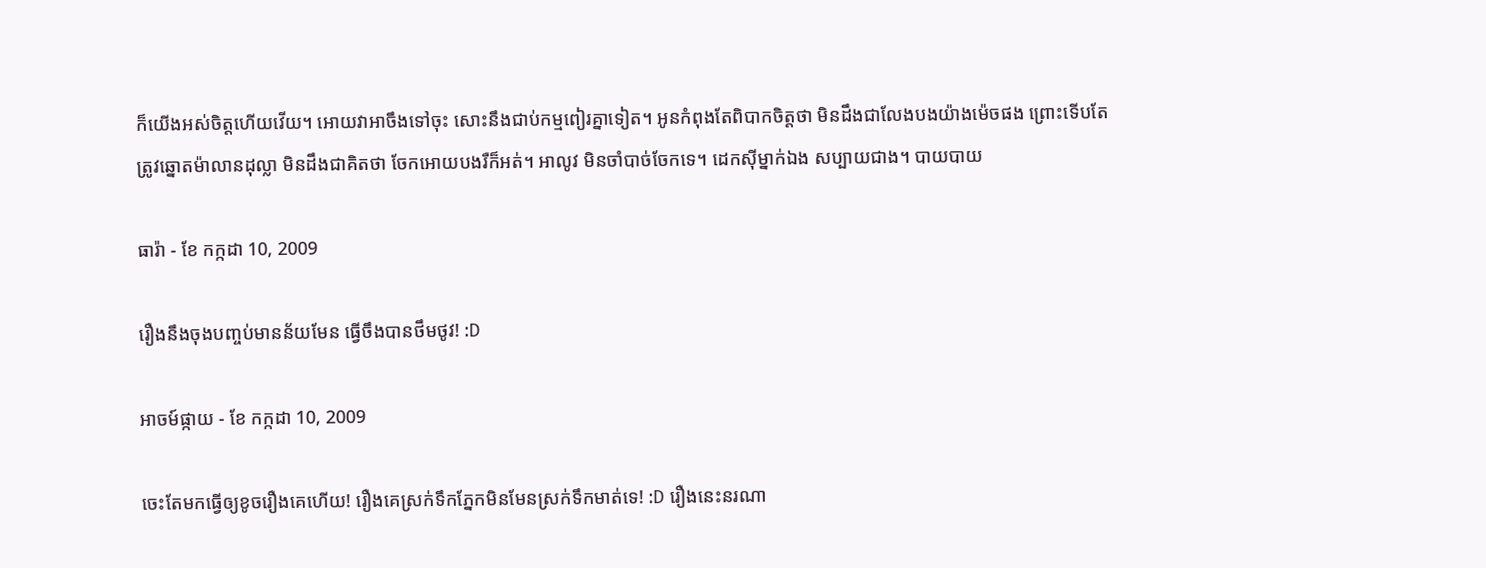ក៏យើងអស់ចិត្តហើយវើយ។ អោយវាអាចឹងទៅចុះ សោះនឹងជាប់កម្មពៀរគ្នាទៀត។ អូនកំពុងតែពិបាកចិត្តថា មិនដឹងជាលែងបងយ៉ាងម៉េចផង ព្រោះទើបតែត្រូវឆ្នោតម៉ាលានដុល្លា មិនដឹងជាគិតថា ចែកអោយបងរឺក៏អត់។ អាលូវ មិនចាំបាច់ចែកទេ។ ដេកស៊ីម្នាក់ឯង សប្បាយជាង។ បាយបាយ

ធារ៉ា - ខែ កក្កដា 10, 2009

រឿងនឹងចុងបញ្ចប់មានន័យមែន ធ្វើចឹងបានថឹមថូវ! :D

អាចម៍ផ្កាយ - ខែ កក្កដា 10, 2009

ចេះតែមកធ្វើឲ្យខូចរឿងគេហើយ! រឿងគេស្រក់ទឹកភ្នែកមិនមែនស្រក់ទឹកមាត់ទេ! :D រឿងនេះនរណា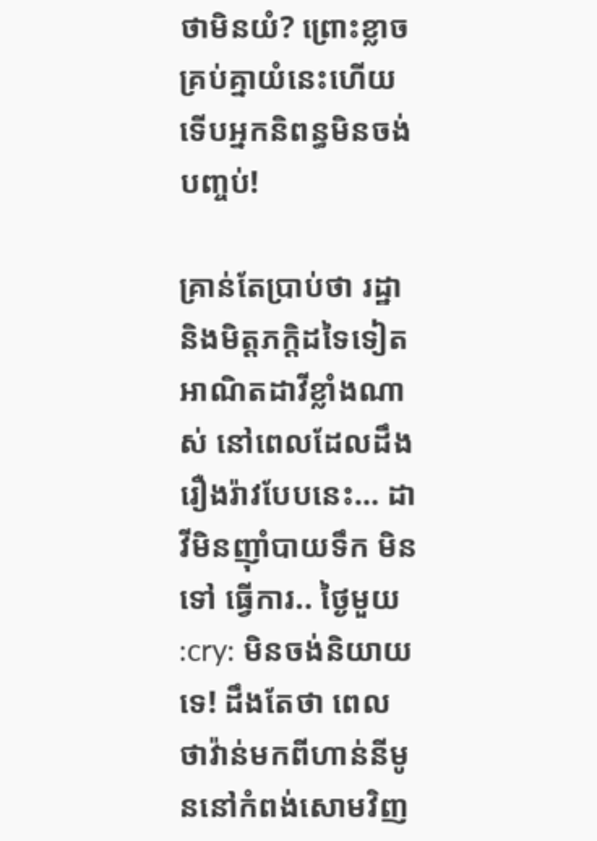ថាមិនយំ? ព្រោះខ្លាចគ្រប់គ្នាយំនេះហើយ ទើបអ្នកនិពន្ធមិនចង់បញ្ចប់!

គ្រាន់តែប្រាប់ថា រដ្ឋានិងមិត្តភក្តិដទៃទៀតអាណិតដាវីខ្លាំងណាស់ នៅពេលដែលដឹងរឿងរ៉ាវបែបនេះ… ដាវីមិនញ៉ាំបាយទឹក មិនទៅ ធ្វើការ.. ថ្ងៃមួយ :cry: មិនចង់និយាយទេ! ដឹងតែថា ពេលថាវ៉ាន់មកពីហាន់នីមូននៅកំពង់សោមវិញ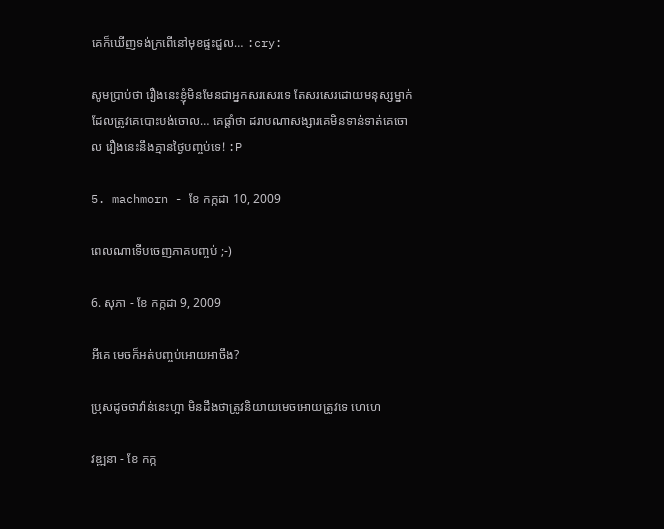គេក៏ឃើញទង់ក្រពើនៅមុខផ្ទះជួល… :cry:

សូមប្រាប់ថា រឿងនេះខ្ញុំមិនមែនជាអ្នកសរសេរទេ តែសរសេរដោយមនុស្សម្នាក់ដែលត្រូវគេបោះបង់ចោល… គេផ្តាំថា ដរាបណាសង្សារគេមិនទាន់ទាត់គេចោល រឿងនេះនឹងគ្មានថ្ងៃបញ្ចប់ទេ! :P

5. machmorn - ខែ កក្កដា 10, 2009

ពេលណាទើបចេញភាគបញ្ចប់ ;-)

6. សុភា - ខែ កក្កដា 9, 2009

អីគេ មេចក៏អត់បញ្ចប់អោយអាចឹង?

ប្រុសដូចថាវ៉ាន់នេះហ្អា មិនដឹងថាត្រូវនិយាយមេចអោយត្រូវទេ ហេហេ

វឌ្ឍនា - ខែ កក្ក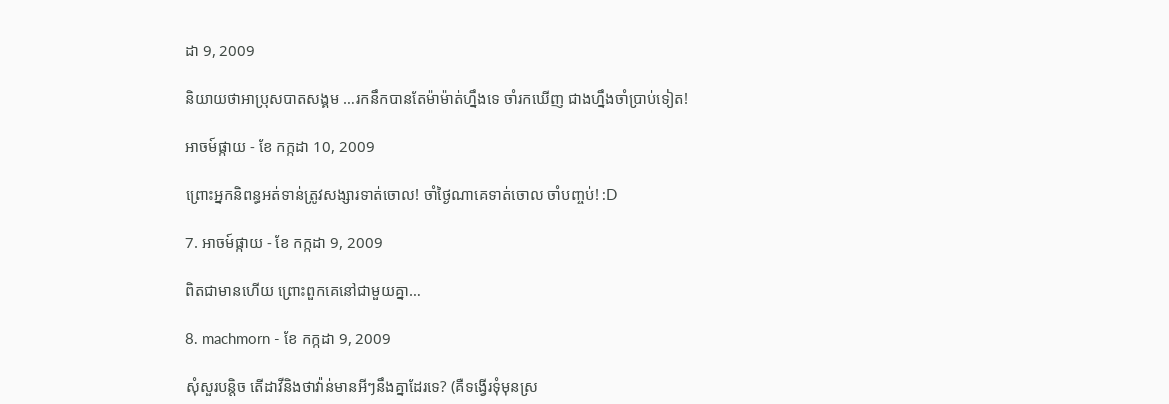ដា 9, 2009

និយាយថាអាប្រុសបាតសង្គម …រកនឹកបានតែម៉ាម៉ាត់ហ្នឹងទេ ចាំរកឃើញ ជាងហ្នឹងចាំប្រាប់ទៀត!

អាចម៍ផ្កាយ - ខែ កក្កដា 10, 2009

ព្រោះអ្នកនិពន្ធអត់ទាន់ត្រូវសង្សារទាត់ចោល! ចាំថ្ងៃណាគេទាត់ចោល ចាំបញ្ចប់! :D

7. អាចម៍ផ្កាយ - ខែ កក្កដា 9, 2009

ពិតជាមានហើយ ព្រោះពួកគេនៅជាមួយគ្នា…

8. machmorn - ខែ កក្កដា 9, 2009

សុំសួរបន្តិច តើដាវីនិងថាវ៉ាន់មានអីៗនឹងគ្នាដែរទេ? (គឺទង្វើរទុំមុនស្រ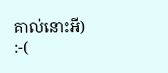គាល់នោះអី) :-(